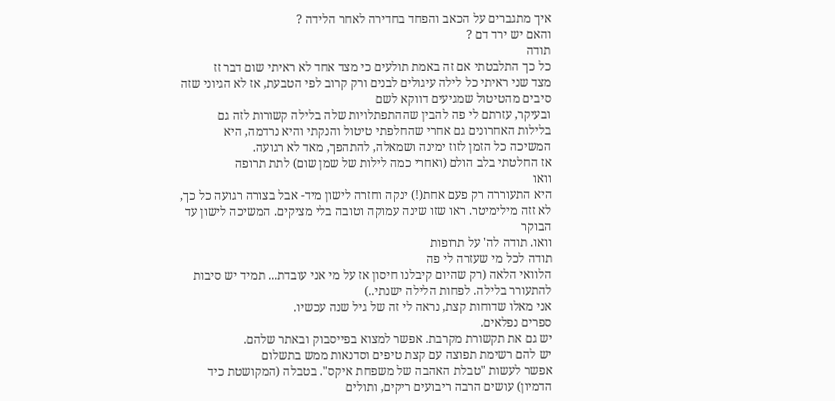איך מתגברים על הכאב והפחד בחדירה לאחר הלידה ?
והאם יש ירד דם ?
תודה
כל כך התלבטתי אם זה באמת תולעים כי מצד אחד לא ראיתי שום דבר זז
מצד שני ראיתי כל לילה עיגולים לבנים ורק קרוב לפי הטבעת, אז לא הגיוני שזה סיבים מהטיטול שמגיעים דווקא לשם
ובעיקר, עזרתם לי פה להבין שההתפתלויות שלה בלילה קשורות לזה גם
בלילות האחרונים גם אחרי שהחלפתי טיטול והנקתי והיא נרדמה, היא המשיכה כל הזמן לזוז ימינה ושמאלה, להתהפך, מאד לא רגועה.
אז החלטתי בלב הולם (ואחרי כמה לילות של שמן שום) לתת תרופה
וואו
היא התעוררה רק פעם אחת(!) ינקה וחזרה לישון מיד- אבל בצורה רגועה כל כך, לא זזה מילימיטר. ראו שזו שינה עמוקה וטובה בלי מציקים. המשיכה לישון עד הבוקר
וואו. תודה לה' על תרופות
תודה לכל מי שעזרה לי פה
הלוואי הלאה (רק שהיום קיבלנו חיסון אז על מי אני עובדת... תמיד יש סיבות להתעורר בלילה. לפחות הלילה ישנתי..)
אני מאלו שדוחות קצת, נראה לי זה של גיל שנה עכשיו.
ספרים נפלאים.
יש גם את תקשורת מקרבת. אפשר למצוא בפייסבוק ובאתר שלהם.
יש להם רשימת תפוצה עם קצת טיפים וסדנאות ממש בתשלום
אפשר לעשות "טבלת האהבה של משפחת איקס". בטבלה (המקושטת כיד הדמיון) עושים הרבה ריבועים ריקים, ותולים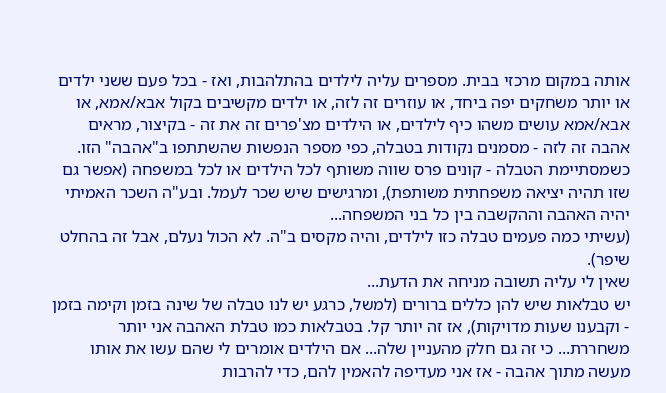אותה במקום מרכזי בבית. מספרים עליה לילדים בהתלהבות, ואז - בכל פעם ששני ילדים או יותר משחקים יפה ביחד, או עוזרים זה לזה, או ילדים מקשיבים בקול אבא/אמא, או אבא/אמא עושים משהו כיף לילדים, או הילדים מצ'פרים זה את זה - בקיצור, מראים אהבה זה לזה - מסמנים נקודות בטבלה, כפי מספר הנפשות שהשתתפו ב"אהבה" הזו.
כשמסתיימת הטבלה - קונים פרס שווה משותף לכל הילדים או לכל במשפחה (אפשר גם שזו תהיה יציאה משפחתית משותפת), ומרגישים שיש שכר לעמל. ובע"ה השכר האמיתי יהיה האהבה וההקשבה בין כל בני המשפחה...
(עשיתי כמה פעמים טבלה כזו לילדים, והיה מקסים ב"ה. לא הכול נעלם, אבל זה בהחלט שיפר).
שאין לי עליה תשובה מניחה את הדעת...
יש טבלאות שיש להן כללים ברורים (למשל, כרגע יש לנו טבלה של שינה בזמן וקימה בזמן - וקבענו שעות מדויקות), אז זה יותר קל. בטבלאות כמו טבלת האהבה אני יותר משחררת... כי זה גם חלק מהעניין שלה... אם הילדים אומרים לי שהם עשו את אותו מעשה מתוך אהבה - אז אני מעדיפה להאמין להם, כדי להרבות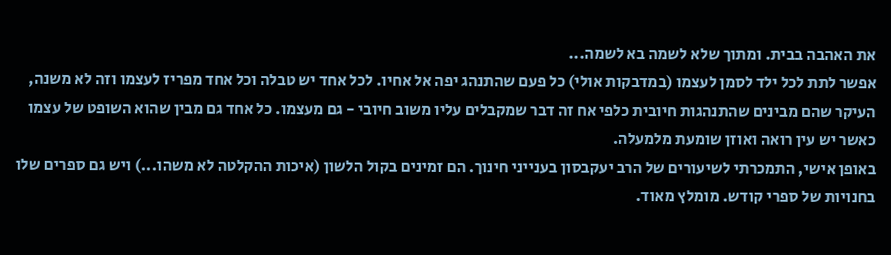את האהבה בבית. ומתוך שלא לשמה בא לשמה...
אפשר לתת לכל ילד לסמן לעצמו (במדבקות אולי) כל פעם שהתנהג יפה אל אחיו. לכל אחד יש טבלה וכל אחד מפריז לעצמו וזה לא משנה, העיקר שהם מבינים שהתנהגות חיובית כלפי אח זה דבר שמקבלים עליו משוב חיובי - גם מעצמו. כל אחד גם מבין שהוא השופט של עצמו כאשר יש עין רואה ואוזן שומעת מלמעלה.
באופן אישי, התמכרתי לשיעורים של הרב יעקבסון בענייני חינוך. הם זמינים בקול הלשון (איכות ההקלטה לא משהו...) ויש גם ספרים שלו בחנויות של ספרי קודש. מומלץ מאוד.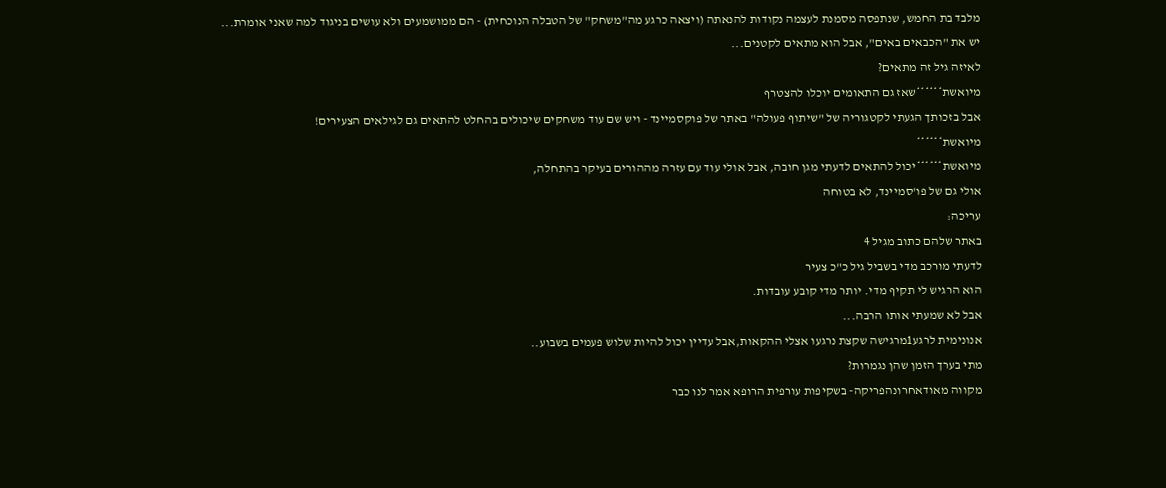מלבד בת החמש, שנתפסה מסמנת לעצמה נקודות להנאתה (ויצאה כרגע מה"משחק" של הטבלה הנוכחית) - הם ממושמעים ולא עושים בניגוד למה שאני אומרת...
יש את "הכבאים באים", אבל הוא מתאים לקטנים...
לאיזה גיל זה מתאים?
מיואשת******שאז גם התאומים יוכלו להצטרף
אבל בזכותך הגעתי לקטגוריה של "שיתוף פעולה" באתר של פוקסמיינד - ויש שם עוד משחקים שיכולים בהחלט להתאים גם לגילאים הצעירים!
מיואשת******
מיואשת******יכול להתאים לדעתי מגן חובה, אבל אולי עוד עם עזרה מההורים בעיקר בהתחלה,
אולי גם של פו'סמיינד, לא בטוחה
עריכה:
באתר שלהם כתוב מגיל 4
לדעתי מורכב מדי בשביל גיל כ"כ צעיר
הוא הרגיש לי תקיף מדי. יותר מדי קובע עובדות.
אבל לא שמעתי אותו הרבה...
אנונימית לרגע1מרגישה שקצת נרגעו אצלי ההקאות,אבל עדיין יכול להיות שלוש פעמים בשבוע..
מתי בערך הזמן שהן נגמרות?
מקווה מאודאחרונהפריקה- בשקיפות עורפית הרופא אמר לנו כבר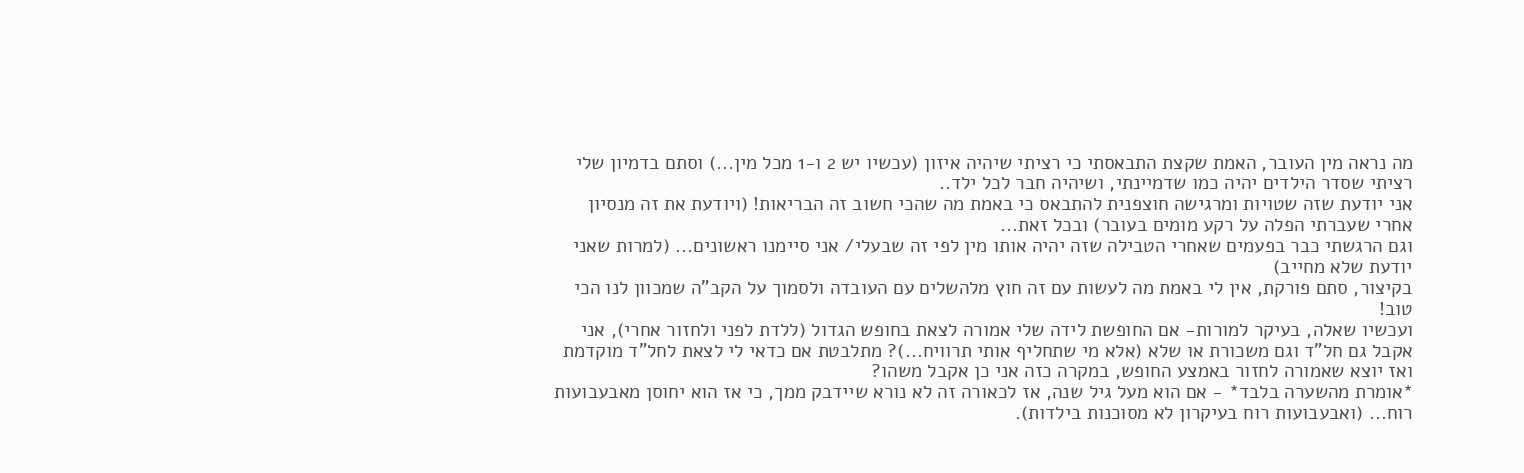מה נראה מין העובר, האמת שקצת התבאסתי כי רציתי שיהיה איזון (עכשיו יש 2 ו-1 מכל מין...) וסתם בדמיון שלי רציתי שסדר הילדים יהיה כמו שדמיינתי, ושיהיה חבר לכל ילד..
אני יודעת שזה שטויות ומרגישה חוצפנית להתבאס כי באמת מה שהכי חשוב זה הבריאות! (ויודעת את זה מנסיון אחרי שעברתי הפלה על רקע מומים בעובר) ובכל זאת...
וגם הרגשתי כבר בפעמים שאחרי הטבילה שזה יהיה אותו מין לפי זה שבעלי/ אני סיימנו ראשונים... (למרות שאני יודעת שלא מחייב)
בקיצור, סתם פורקת, אין לי באמת מה לעשות עם זה חוץ מלהשלים עם העובדה ולסמוך על הקב"ה שמכוון לנו הכי טוב!
ועכשיו שאלה, בעיקר למורות- אם החופשת לידה שלי אמורה לצאת בחופש הגדול (ללדת לפני ולחזור אחרי), אני אקבל גם חל"ד וגם משכורת או שלא (אלא מי שתחליף אותי תרוויח...)? מתלבטת אם כדאי לי לצאת לחל"ד מוקדמת ואז יוצא שאמורה לחזור באמצע החופש, במקרה כזה אני כן אקבל משהו?
*אומרת מהשערה בלבד* - אם הוא מעל גיל שנה, אז לכאורה זה לא נורא שיידבק ממך, כי אז הוא יחוסן מאבעבועות רוח... (ואבעבועות רוח בעיקרון לא מסוכנות בילדות).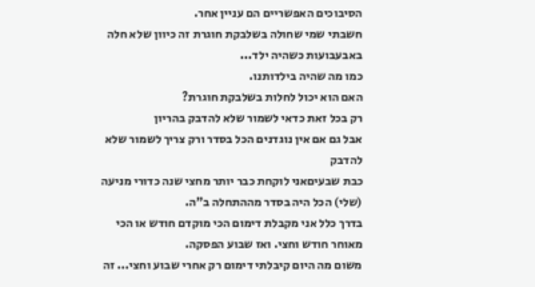הסיבוכים האפשריים הם עניין אחר.
חשבתי שמי שחולה בשלבקת חוגרת זה כיוון שלא חלה באבעבועות כשהיה ילד...
כמו מה שהיה בילדותנו.
האם הוא יכול לחלות בשלבקת חוגרת?
רק בכל זאת כדאי לשמור שלא להדבק בהריון
אבל גם אם אין נוגדנים הכל בסדר ורק צריך לשמור שלא להדבק
כבת שבעיםאני לוקחת כבר יותר מחצי שנה כדורי מניעה (שלי) הכל היה בסדר מההתחלה ב"ה.
בדרך כלל אני מקבלת דימום הכי מוקדם חודש או הכי מאוחר חודש וחצי. ואז שבוע הפסקה.
משום מה היום קיבלתי דימום רק אחרי שבוע וחצי... זה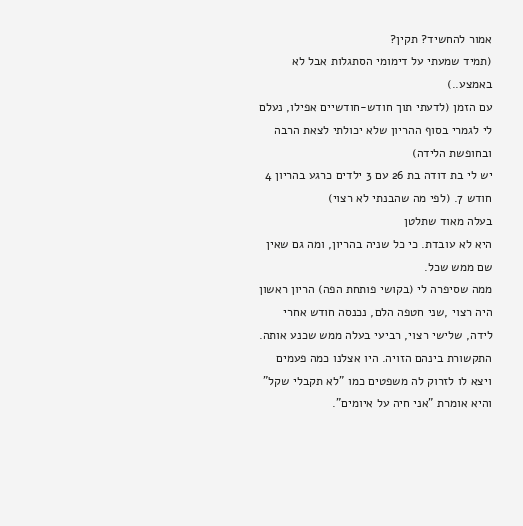אמור להחשיד? תקין?
(תמיד שמעתי על דימומי הסתגלות אבל לא באמצע..)
עם הזמן (לדעתי תוך חודש-חודשיים אפילו, נעלם לי לגמרי בסוף ההריון שלא יכולתי לצאת הרבה ובחופשת הלידה)
יש לי בת דודה בת 26 עם 3 ילדים כרגע בהריון 4 חודש 7. (לפי מה שהבנתי לא רצוי)
בעלה מאוד שתלטן
היא לא עובדת. כי כל שניה בהריון, ומה גם שאין שם ממש שכל.
ממה שסיפרה לי (בקושי פותחת הפה) הריון ראשון היה רצוי ,שני חטפה הלם, נכנסה חודש אחרי לידה, שלישי רצוי, רביעי בעלה ממש שכנע אותה.
התקשורת בינהם הזויה. היו אצלנו כמה פעמים ויצא לו לזרוק לה משפטים כמו "לא תקבלי שקל" והיא אומרת "אני חיה על איומים".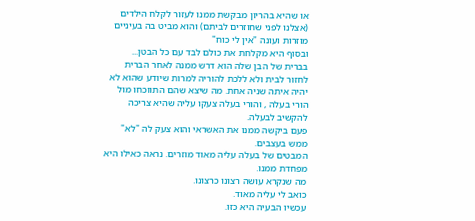או שהיא בהריון מבקשת ממנו לעזור לקלח הילדים (אצלנו לפני שחוזרים לביתם) והוא מביט בה בעיניים מוזרות ועונה "אין לי כוח"
ובסוף היא מקלחת את כולם לבד עם כל הבטן...
בברית של הבן שלה הוא דרש ממנה לאחר הברית לחזור לבית ולא ללכת להוריה למרות שיודע שהוא לא יהיה איתה שניה אחת. מה שיצא שהם התווכחו מול הורי בעלה , והורי בעלה צעקו עליה שהיא צריכה להקשיב לבעלה.
פעם ביקשה ממנו את האשראי והוא צעק לה "לא" ממש בעצבים.
המבטים של בעלה עליה מאוד מוזרים. נראה כאילו היא מפחדת ממנו.
מה שנקרא עושה רצונו כרצונו.
כואב לי עליה מאוד.
עכשיו הבעיה היא כזו.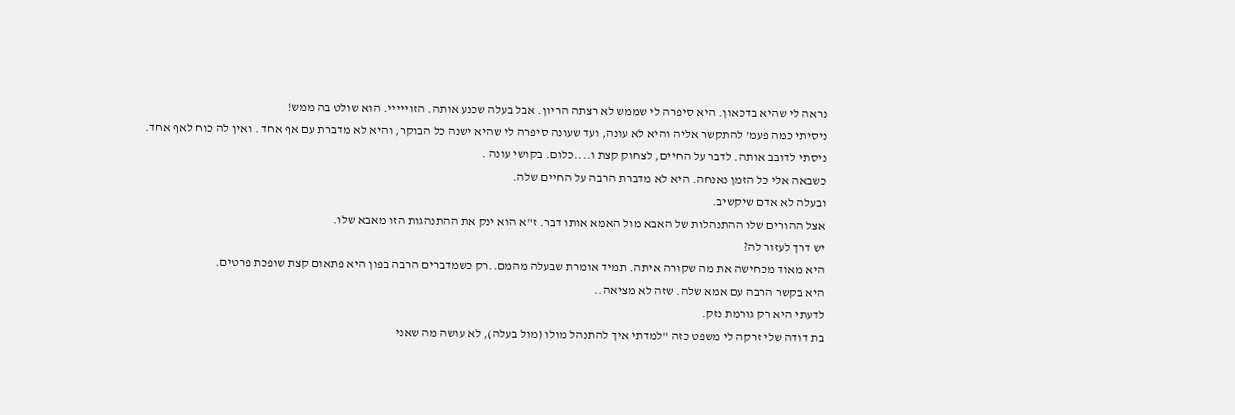נראה לי שהיא בדכאון. היא סיפרה לי שממש לא רצתה הריון. אבל בעלה שכנע אותה. הזוייייי. הוא שולט בה ממש!
ניסיתי כמה פעמ' להתקשר אליה והיא לא עונה, ועד שעונה סיפרה לי שהיא ישנה כל הבוקר, והיא לא מדברת עם אף אחד . ואין לה כוח לאף אחד.
ניסתי לדובב אותה. לדבר על החיים, לצחוק קצת ו....כלום. בקושי עונה .
כשבאה אלי כל הזמן נאנחה. היא לא מדברת הרבה על החיים שלה.
ובעלה לא אדם שיקשיב.
אצל ההורים שלו ההתנהלות של האבא מול האמא אותו דבר. ז"א הוא ינק את ההתנהגות הזו מאבא שלו.
יש דרך לעזור לה?
היא מאוד מכחישה את מה שקורה איתה. תמיד אומרת שבעלה מהמם..רק כשמדברים הרבה בפון היא פתאום קצת שופכת פרטים.
היא בקשר הרבה עם אמא שלה. שזה לא מציאה..
לדעתי היא רק גורמת נזק.
בת דודה שלי זרקה לי משפט כזה "למדתי איך להתנהל מולו (מול בעלה), לא עושה מה שאני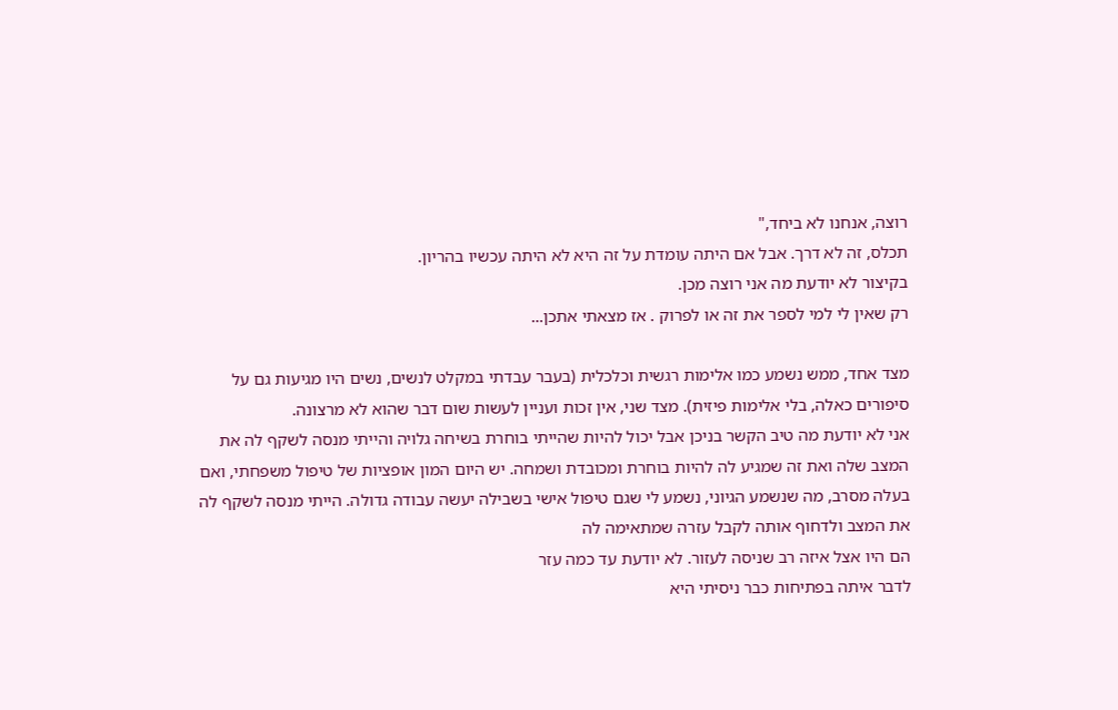רוצה, אנחנו לא ביחד,"
תכלס, זה לא דרך. אבל אם היתה עומדת על זה היא לא היתה עכשיו בהריון.
בקיצור לא יודעת מה אני רוצה מכן.
רק שאין לי למי לספר את זה או לפרוק . אז מצאתי אתכן...

מצד אחד, ממש נשמע כמו אלימות רגשית וכלכלית (בעבר עבדתי במקלט לנשים, נשים היו מגיעות גם על סיפורים כאלה, בלי אלימות פיזית). מצד שני, אין זכות ועניין לעשות שום דבר שהוא לא מרצונה.
אני לא יודעת מה טיב הקשר בניכן אבל יכול להיות שהייתי בוחרת בשיחה גלויה והייתי מנסה לשקף לה את המצב שלה ואת זה שמגיע לה להיות בוחרת ומכובדת ושמחה. יש היום המון אופציות של טיפול משפחתי, ואם בעלה מסרב, מה שנשמע הגיוני, נשמע לי שגם טיפול אישי בשבילה יעשה עבודה גדולה. הייתי מנסה לשקף לה את המצב ולדחוף אותה לקבל עזרה שמתאימה לה
הם היו אצל איזה רב שניסה לעזור. לא יודעת עד כמה עזר
לדבר איתה בפתיחות כבר ניסיתי היא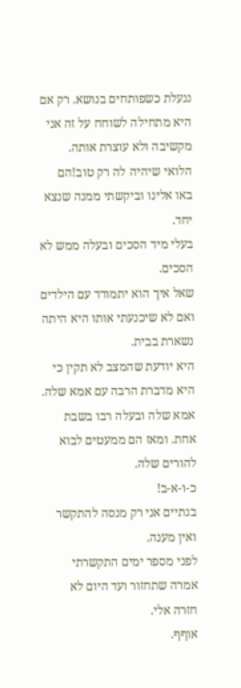ננעלת כשפותחים בנושא. רק אם היא מתחילה לשוחח על זה אני מקשיבה ולא עוצרת אותה.
הלואי שיהיה לה רק טוב!הם באו אלינו וביקשתי ממנה שנצא יחד.
בעלי מיד הסכים ובעלה ממש לא הסכים.
שאל איך הוא יתמודד עם הילדים
ואם לא שיכנעתי אותו היא היתה נשארת בבית.
היא יודעת שהמצב לא תקין כי היא מדברת הרבה עם אמא שלה.
אמא שלה ובעלה רבו בשבת אחת. ומאז הם ממעטים לבוא להורים שלה.
כ-ו-א-ב!
בנתיים אני רק מנסה להתקשר ואין מענה.
לפני מספר ימים התקשרתי אמרה שתחזור ועד היום לא חזרה אלי.
אוףף.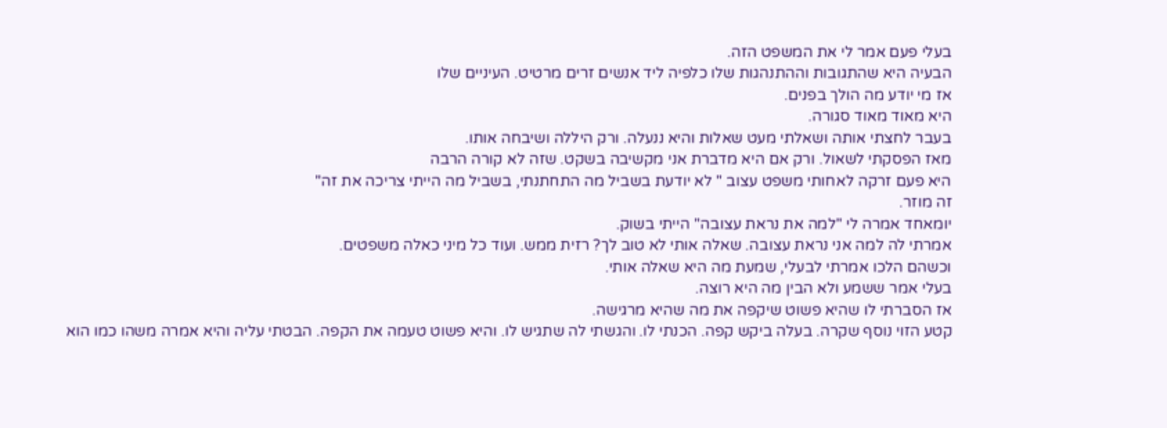בעלי פעם אמר לי את המשפט הזה.
הבעיה היא שהתגובות וההתנהגות שלו כלפיה ליד אנשים זרים מרטיט. העיניים שלו
אז מי יודע מה הולך בפנים.
היא מאוד מאוד סגורה.
בעבר לחצתי אותה ושאלתי מעט שאלות והיא ננעלה. ורק היללה ושיבחה אותו.
מאז הפסקתי לשאול. ורק אם היא מדברת אני מקשיבה בשקט. שזה לא קורה הרבה
היא פעם זרקה לאחותי משפט עצוב " לא יודעת בשביל מה התחתנתי, בשביל מה הייתי צריכה את זה"
זה מוזר.
יומאחד אמרה לי "למה את נראת עצובה" הייתי בשוק.
אמרתי לה למה אני נראת עצובה. שאלה אותי לא טוב לך? רזית ממש. ועוד כל מיני כאלה משפטים.
וכשהם הלכו אמרתי לבעלי, שמעת מה היא שאלה אותי.
בעלי אמר ששמע ולא הבין מה היא רוצה.
אז הסברתי לו שהיא פשוט שיקפה את מה שהיא מרגישה.
קטע הזוי נוסף שקרה. בעלה ביקש קפה. הכנתי לו. והגשתי לה שתגיש לו. והיא פשוט טעמה את הקפה. הבטתי עליה והיא אמרה משהו כמו הוא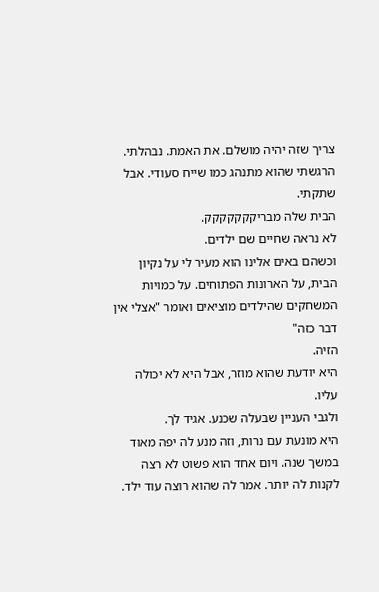צריך שזה יהיה מושלם. את האמת. נבהלתי. הרגשתי שהוא מתנהג כמו שייח סעודי. אבל שתקתי.
הבית שלה מבריקקקקקקק.
לא נראה שחיים שם ילדים.
וכשהם באים אלינו הוא מעיר לי על נקיון הבית, על הארונות הפתוחים. על כמויות המשחקים שהילדים מוציאים ואומר "אצלי אין דבר כזה"
הזיה.
היא יודעת שהוא מוזר, אבל היא לא יכולה עליו.
ולגבי העניין שבעלה שכנע. אגיד לך.
היא מונעת עם נרות, וזה מנע לה יפה מאוד במשך שנה. ויום אחד הוא פשוט לא רצה לקנות לה יותר. אמר לה שהוא רוצה עוד ילד.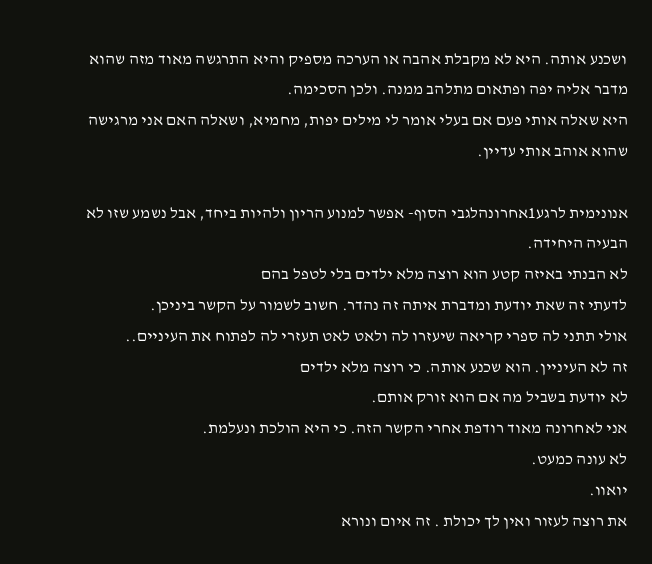ושכנע אותה. היא לא מקבלת אהבה או הערכה מספיק והיא התרגשה מאוד מזה שהוא מדבר אליה יפה ופתאום מתלהב ממנה. ולכן הסכימה.
היא שאלה אותי פעם אם בעלי אומר לי מילים יפות, מחמיא, ושאלה האם אני מרגישה שהוא אוהב אותי עדיין.

אנונימית לרגע1אחרונהלגבי הסוף- אפשר למנוע הריון ולהיות ביחד, אבל נשמע שזו לא הבעיה היחידה.
לא הבנתי באיזה קטע הוא רוצה מלא ילדים בלי לטפל בהם
לדעתי זה שאת יודעת ומדברת איתה זה נהדר. חשוב לשמור על הקשר ביניכן.
אולי תתני לה ספרי קריאה שיעזרו לה ולאט לאט תעזרי לה לפתוח את העיניים..
זה לא העיניין. הוא שכנע אותה. כי רוצה מלא ילדים
לא יודעת בשביל מה אם הוא זורק אותם.
אני לאחרונה מאוד רודפת אחרי הקשר הזה. כי היא הולכת ונעלמת.
לא עונה כמעט.
יואוו.
את רוצה לעזור ואין לך יכולת . זה איום ונורא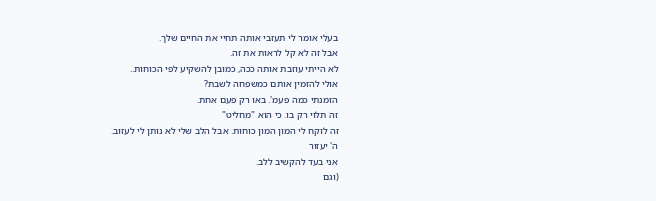בעלי אומר לי תעזבי אותה תחיי את החיים שלך.
אבל זה לא קל לראות את זה.
לא הייתי עוזבת אותה ככה, כמובן להשקיע לפי הכוחות..
אולי להזמין אותם כמשפחה לשבת?
הזמנתי כמה פעמ'. באו רק פעם אחת.
זה תלוי רק בו. כי הוא "מחליט"
זה לוקח לי המון המון כוחות. אבל הלב שלי לא נותן לי לעזוב.
ה' יעזור
אני בעד להקשיב ללב.
(וגם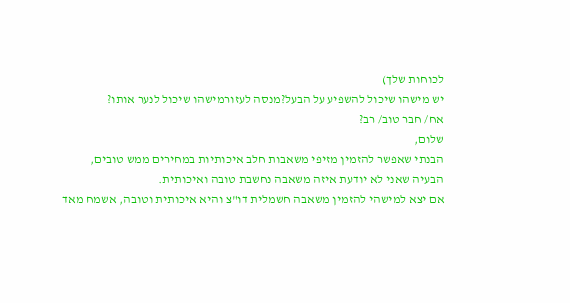לכוחות שלך)
יש מישהו שיכול להשפיע על הבעל?מנסה לעזורמישהו שיכול לנער אותו?
אח/ חבר טוב/ רב?
שלום,
הבנתי שאפשר להזמין מזיפי משאבות חלב איכותיות במחירים ממש טובים,
הבעיה שאני לא יודעת איזה משאבה נחשבת טובה ואיכותית.
אם יצא למישהי להזמין משאבה חשמלית דו"צ והיא איכותית וטובה, אשמח מאד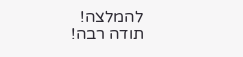להמלצה!
תודה רבה!